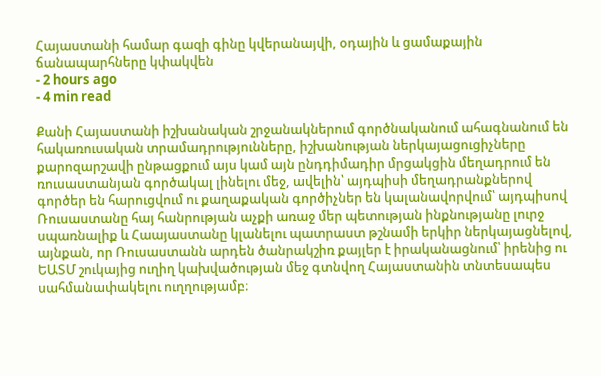Հայաստանի համար գազի գինը կվերանայվի, օդային և ցամաքային ճանապարհները կփակվեն
- 2 hours ago
- 4 min read

Քանի Հայաստանի իշխանական շրջանակներում գործնականում ահագնանում են հակառուսական տրամադրությունները, իշխանության ներկայացուցիչները քարոզարշավի ընթացքում այս կամ այն ընդդիմադիր մրցակցին մեղադրում են ռուսաստանյան գործակալ լինելու մեջ, ավելին՝ այդպիսի մեղադրանքներով գործեր են հարուցվում ու քաղաքական գործիչներ են կալանավորվում՝ այդպիսով Ռուսաստանը հայ հանրության աչքի առաջ մեր պետության ինքնությանը լուրջ սպառնալիք և Հաայաստանը կլանելու պատրաստ թշնամի երկիր ներկայացնելով, այնքան, որ Ռուսաստանն արդեն ծանրակշիռ քայլեր է իրականացնում՝ իրենից ու ԵԱՏՄ շուկայից ուղիղ կախվածության մեջ գտնվող Հայաստանին տնտեսապես սահմանափակելու ուղղությամբ։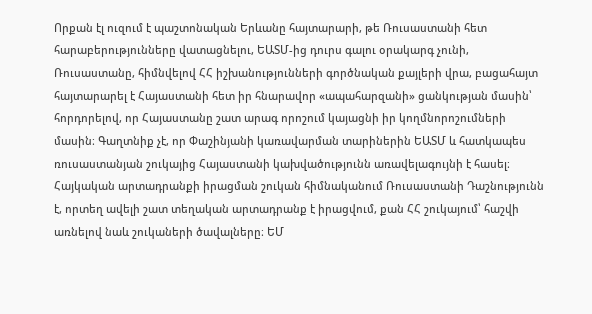Որքան էլ ուզում է պաշտոնական Երևանը հայտարարի, թե Ռուսաստանի հետ հարաբերությունները վատացնելու, ԵԱՏՄ-ից դուրս գալու օրակարգ չունի, Ռուսաստանը, հիմնվելով ՀՀ իշխանությունների գործնական քայլերի վրա, բացահայտ հայտարարել է Հայաստանի հետ իր հնարավոր «ապահարզանի» ցանկության մասին՝ հորդորելով, որ Հայաստանը շատ արագ որոշում կայացնի իր կողմնորոշումների մասին։ Գաղտնիք չէ, որ Փաշինյանի կառավարման տարիներին ԵԱՏՄ և հատկապես ռուսաստանյան շուկայից Հայաստանի կախվածությունն առավելագույնի է հասել։
Հայկական արտադրանքի իրացման շուկան հիմնականում Ռուսաստանի Դաշնությունն է, որտեղ ավելի շատ տեղական արտադրանք է իրացվում, քան ՀՀ շուկայում՝ հաշվի առնելով նաև շուկաների ծավալները։ ԵՄ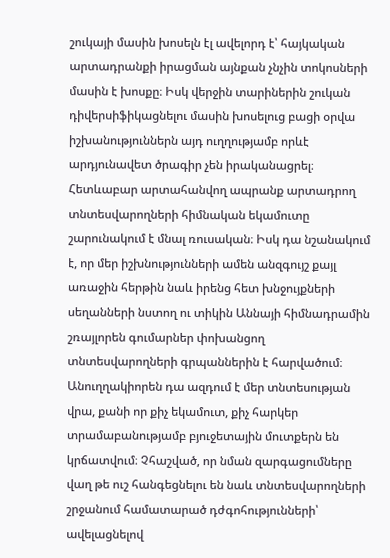շուկայի մասին խոսելն էլ ավելորդ է՝ հայկական արտադրանքի իրացման այնքան չնչին տոկոսների մասին է խոսքը։ Իսկ վերջին տարիներին շուկան դիվերսիֆիկացնելու մասին խոսելուց բացի օրվա իշխանություններն այդ ուղղությամբ որևէ արդյունավետ ծրագիր չեն իրականացրել։ Հետևաբար արտահանվող ապրանք արտադրող տնտեսվարողների հիմնական եկամուտը շարունակում է մնալ ռուսական։ Իսկ դա նշանակում է, որ մեր իշխնությունների ամեն անզգույշ քայլ առաջին հերթին նաև իրենց հետ խնջույքների սեղանների նստող ու տիկին Աննայի հիմնադրամին շռայլորեն գումարներ փոխանցող տնտեսվարողների գրպաններին է հարվածում։ Անուղղակիորեն դա ազդում է մեր տնտեսության վրա, քանի որ քիչ եկամուտ, քիչ հարկեր տրամաբանությամբ բյուջետային մուտքերն են կրճատվում։ Չհաշված, որ նման զարգացումները վաղ թե ուշ հանգեցնելու են նաև տնտեսվարողների շրջանում համատարած դժգոհությունների՝ ավելացնելով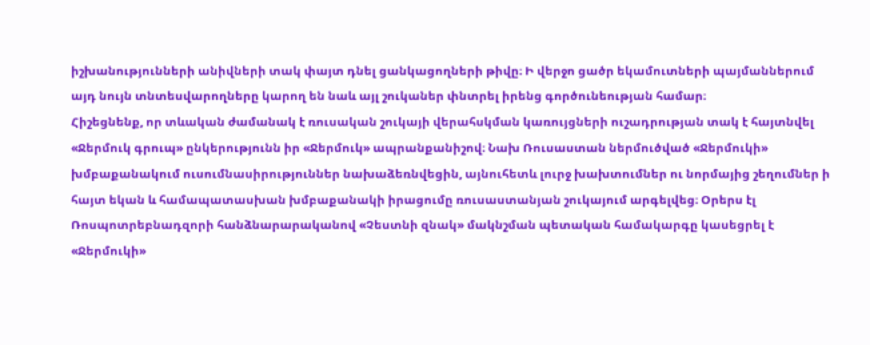իշխանությունների անիվների տակ փայտ դնել ցանկացողների թիվը։ Ի վերջո ցածր եկամուտների պայմաններում այդ նույն տնտեսվարողները կարող են նաև այլ շուկաներ փնտրել իրենց գործունեության համար։
Հիշեցնենք, որ տևական ժամանակ է ռուսական շուկայի վերահսկման կառույցների ուշադրության տակ է հայտնվել «Ջերմուկ գրուպ» ընկերությունն իր «Ջերմուկ» ապրանքանիշով։ Նախ Ռուսաստան ներմուծված «Ջերմուկի» խմբաքանակում ուսումնասիրություններ նախաձեռնվեցին, այնուհետև լուրջ խախտումներ ու նորմայից շեղումներ ի հայտ եկան և համապատասխան խմբաքանակի իրացումը ռուսաստանյան շուկայում արգելվեց։ Օրերս էլ Ռոսպոտրեբնադզորի հանձնարարականով «Չեստնի զնակ» մակնշման պետական համակարգը կասեցրել է «Ջերմուկի»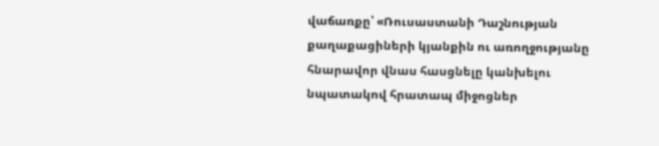վաճառքը՝ «Ռուսաստանի Դաշնության քաղաքացիների կյանքին ու առողջությանը հնարավոր վնաս հասցնելը կանխելու նպատակով հրատապ միջոցներ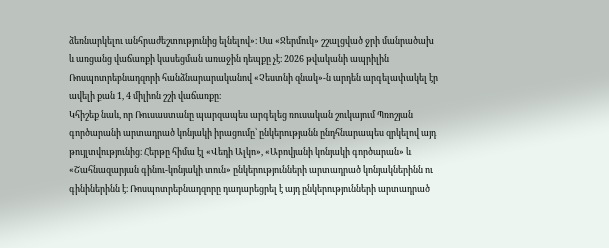ձեռնարկելու անհրաժեշտությունից ելնելով»։ Սա «Ջերմուկ» շշալցված ջրի մանրածախ և առցանց վաճառքի կասեցման առաջին դեպքը չէ։ 2026 թվականի ապրիլին Ռոսպոտրեբնադզորի հանձնարարականով «Չեստնի զնակ»-ն արդեն արգելափակել էր ավելի քան 1, 4 միլիոն շշի վաճառքը։
Կհիշեք նաև, որ Ռուսաստանը պարզապես արգելեց ռուսական շուկայում Պռոշյան գործարանի արտադրած կոնյակի իրացումը՝ ընկերությանն ընդհնարապես զրկելով այդ թույլտվությունից։ Հերթը հիմա էլ «Վեդի Ալկո», «Աբովյանի կոնյակի գործարան» և «Շահնազարյան գինու-կոնյակի տուն» ընկերությունների արտադրած կոնյակներինն ու գինիներինն է։ Ռոսպոտրեբնադզորը դադարեցրել է այդ ընկերությունների արտադրած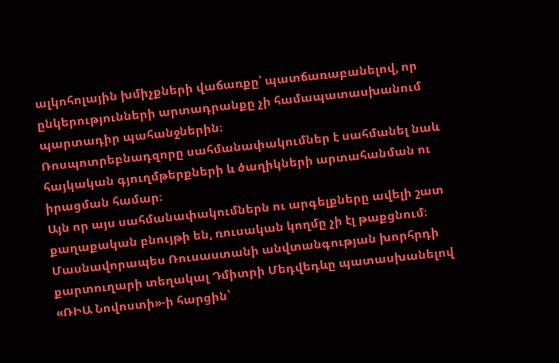ալկոհոլային խմիչքների վաճառքը՝ պատճառաբանելով, որ ընկերությունների արտադրանքը չի համապատասխանում պարտադիր պահանջներին։
Ռոսպոտրեբնադզորը սահմանափակումներ է սահմանել նաև հայկական գյուղմթերքների և ծաղիկների արտահանման ու իրացման համար։
Այն որ այս սահմանափակումներն ու արգելքները ավելի շատ քաղաքական բնույթի են, ռուսական կողմը չի էլ թաքցնում։
Մասնավորապես Ռուսաստանի անվտանգության խորհրդի քարտուղարի տեղակալ Դմիտրի Մեդվեդևը պատասխանելով «ՌԻԱ Նովոստի»-ի հարցին՝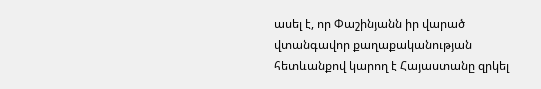ասել է, որ Փաշինյանն իր վարած վտանգավոր քաղաքականության հետևանքով կարող է Հայաստանը զրկել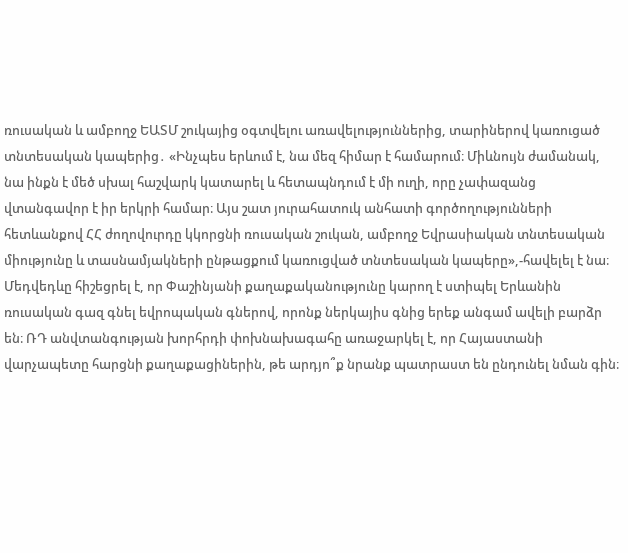ռուսական և ամբողջ ԵԱՏՄ շուկայից օգտվելու առավելություններից, տարիներով կառուցած տնտեսական կապերից․ «Ինչպես երևում է, նա մեզ հիմար է համարում։ Միևնույն ժամանակ, նա ինքն է մեծ սխալ հաշվարկ կատարել և հետապնդում է մի ուղի, որը չափազանց վտանգավոր է իր երկրի համար։ Այս շատ յուրահատուկ անհատի գործողությունների հետևանքով ՀՀ ժողովուրդը կկորցնի ռուսական շուկան, ամբողջ Եվրասիական տնտեսական միությունը և տասնամյակների ընթացքում կառուցված տնտեսական կապերը»,-հավելել է նա։ Մեդվեդևը հիշեցրել է, որ Փաշինյանի քաղաքականությունը կարող է ստիպել Երևանին ռուսական գազ գնել եվրոպական գներով, որոնք ներկայիս գնից երեք անգամ ավելի բարձր են։ ՌԴ անվտանգության խորհրդի փոխնախագահը առաջարկել է, որ Հայաստանի վարչապետը հարցնի քաղաքացիներին, թե արդյո՞ք նրանք պատրաստ են ընդունել նման գին։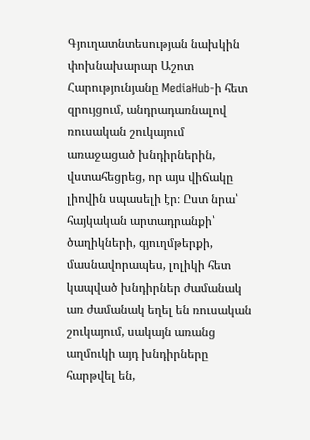Գյուղատնտեսության նախկին փոխնախարար Աշոտ Հարությունյանը MediaHub-ի հետ զրույցում, անդրադառնալով ռուսական շուկայում առաջացած խնդիրներին, վստահեցրեց, որ այս վիճակը լիովին սպասելի էր։ Ըստ նրա՝ հայկական արտադրանքի՝ ծաղիկների, գյուղմթերքի, մասնավորապես, լոլիկի հետ կապված խնդիրներ ժամանակ առ ժամանակ եղել են ռուսական շուկայում, սակայն առանց աղմուկի այդ խնդիրները հարթվել են,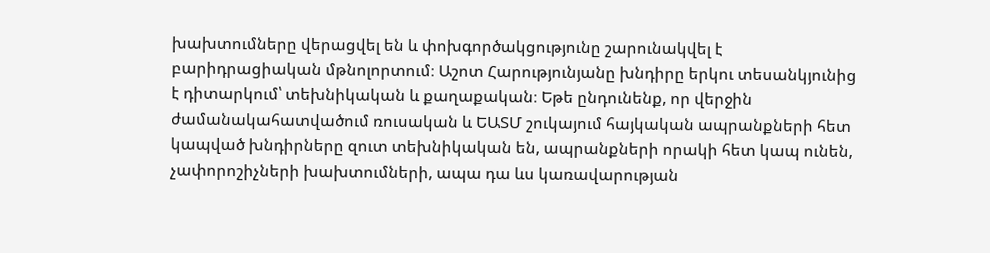խախտումները վերացվել են և փոխգործակցությունը շարունակվել է բարիդրացիական մթնոլորտում։ Աշոտ Հարությունյանը խնդիրը երկու տեսանկյունից է դիտարկում՝ տեխնիկական և քաղաքական։ Եթե ընդունենք, որ վերջին ժամանակահատվածում ռուսական և ԵԱՏՄ շուկայում հայկական ապրանքների հետ կապված խնդիրները զուտ տեխնիկական են, ապրանքների որակի հետ կապ ունեն, չափորոշիչների խախտումների, ապա դա ևս կառավարության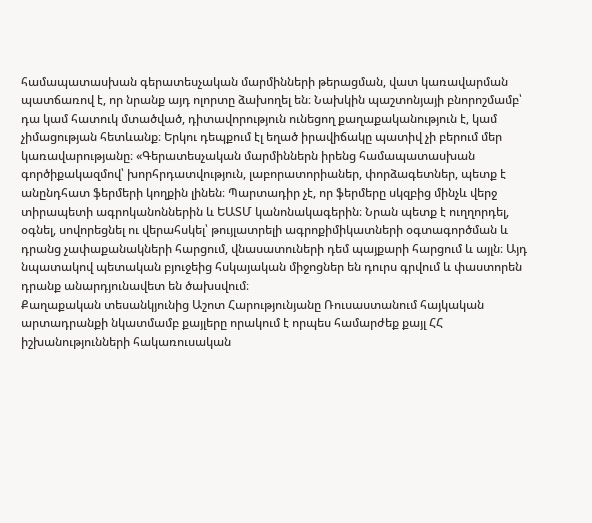համապատասխան գերատեսչական մարմինների թերացման, վատ կառավարման պատճառով է, որ նրանք այդ ոլորտը ձախողել են։ Նախկին պաշտոնյայի բնորոշմամբ՝ դա կամ հատուկ մտածված, դիտավորություն ունեցող քաղաքականություն է, կամ չիմացության հետևանք։ Երկու դեպքում էլ եղած իրավիճակը պատիվ չի բերում մեր կառավարությանը։ «Գերատեսչական մարմիններն իրենց համապատասխան գործիքակազմով՝ խորհրդատվություն, լաբորատորիաներ, փորձագետներ, պետք է անընդհատ ֆերմերի կողքին լինեն։ Պարտադիր չէ, որ ֆերմերը սկզբից մինչև վերջ տիրապետի ագրոկանոններին և ԵԱՏՄ կանոնակագերին։ Նրան պետք է ուղղորդել, օգնել, սովորեցնել ու վերահսկել՝ թույլատրելի ագրոքիմիկատների օգտագործման և դրանց չափաքանակների հարցում, վնասատուների դեմ պայքարի հարցում և այլն։ Այդ նպատակով պետական բյուջեից հսկայական միջոցներ են դուրս գրվում և փաստորեն դրանք անարդյունավետ են ծախսվում։
Քաղաքական տեսանկյունից Աշոտ Հարությունյանը Ռուսաստանում հայկական արտադրանքի նկատմամբ քայլերը որակում է որպես համարժեք քայլ ՀՀ իշխանությունների հակառուսական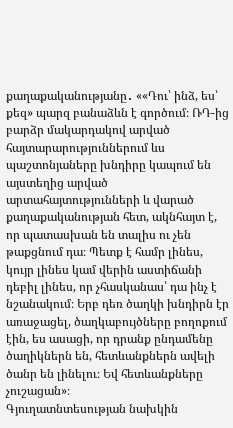քաղաքականությանը․ ««Դու՝ ինձ, ես՝ քեզ» պարզ բանաձևն է գործում։ ՌԴ-ից բարձր մակարդակով արված հայտարարություններում ևս պաշտոնյաները խնդիրը կապում են այստեղից արված արտահայտությունների և վարած քաղաքականության հետ, ակնհայտ է, որ պատասխան են տալիս ու չեն թաքցնում դա։ Պետք է համր լինես, կույր լինես կամ վերին աստիճանի դեբիլ լինես, որ չհասկանաս՝ դա ինչ է նշանակում։ Երբ դեռ ծաղկի խնդիրն էր առաջացել, ծաղկաբույծները բողոքում էին, ես ասացի, որ դրանք ընդամենը ծաղիկներն են, հետևանքներն ավելի ծանր են լինելու։ Եվ հետևանքները չուշացան»։
Գյուղատնտեսության նախկին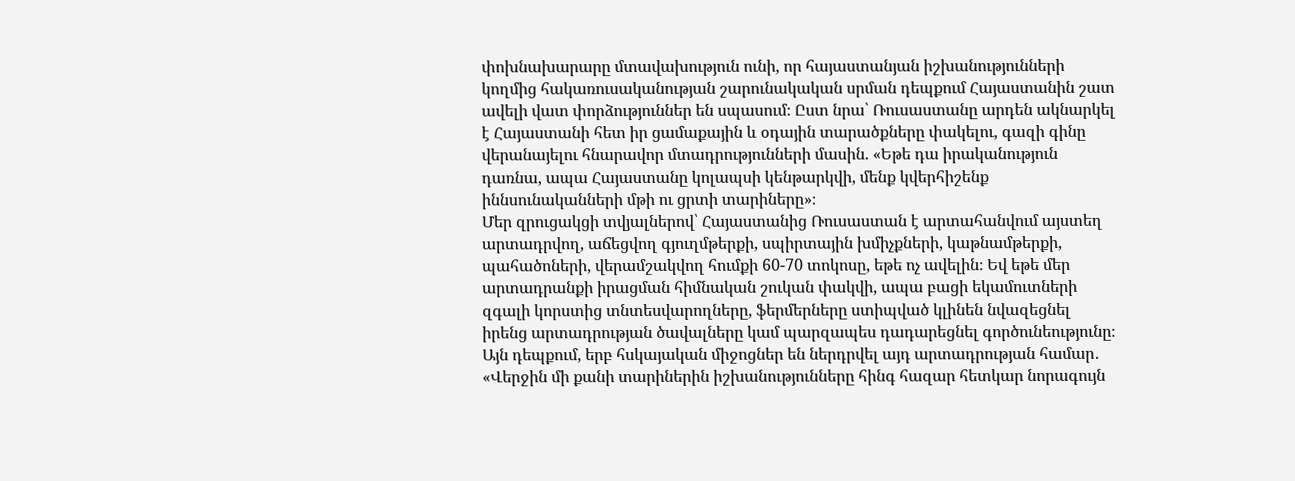փոխնախարարը մտավախություն ունի, որ հայաստանյան իշխանությունների կողմից հակառուսականության շարունակական սրման դեպքում Հայաստանին շատ ավելի վատ փորձություններ են սպասում։ Ըստ նրա՝ Ռուսաստանը արդեն ակնարկել է Հայաստանի հետ իր ցամաքային և օդային տարածքները փակելու, գազի գինը վերանայելու հնարավոր մտադրությունների մասին. «Եթե դա իրականություն դառնա, ապա Հայաստանը կոլապսի կենթարկվի, մենք կվերհիշենք իննսունականների մթի ու ցրտի տարիները»։
Մեր զրուցակցի տվյալներով՝ Հայաստանից Ռուսաստան է արտահանվում այստեղ արտադրվող, աճեցվող գյուղմթերքի, սպիրտային խմիչքների, կաթնամթերքի, պահածոների, վերամշակվող հումքի 60-70 տոկոսը, եթե ոչ ավելին։ Եվ եթե մեր արտադրանքի իրացման հիմնական շուկան փակվի, ապա բացի եկամուտների զգալի կորստից տնտեսվարողները, ֆերմերները ստիպված կլինեն նվազեցնել իրենց արտադրության ծավալները կամ պարզապես դադարեցնել գործունեությունը։ Այն դեպքում, երբ հսկայական միջոցներ են ներդրվել այդ արտադրության համար․ «Վերջին մի քանի տարիներին իշխանությունները հինգ հազար հետկար նորագույն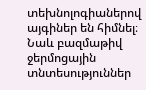տեխնոլոգիաներով այգիներ են հիմնել։ Նաև բազմաթիվ ջերմոցային տնտեսություններ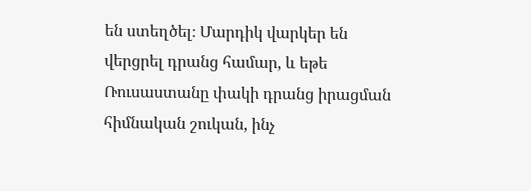են ստեղծել։ Մարդիկ վարկեր են վերցրել դրանց համար, և եթե Ռուսաստանը փակի դրանց իրացման հիմնական շուկան, ինչ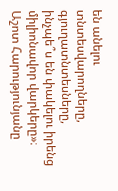են անելու տնտեսվարողները, գյուղատնտեսները, ինչպե՞ս են փակելու իրենց միլիոնավոր վարկերը»։
Աշոտ Հարությունյանը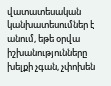վատատեսական կանխատեսումներ է անում, եթե օրվա իշխանությունները խելքի չգան, չփոխեն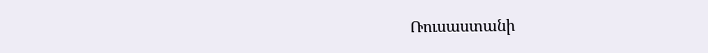Ռուսաստանի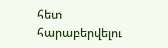հետ հարաբերվելու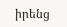իրենց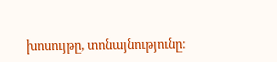խոսույթը, տոնայնությունը։